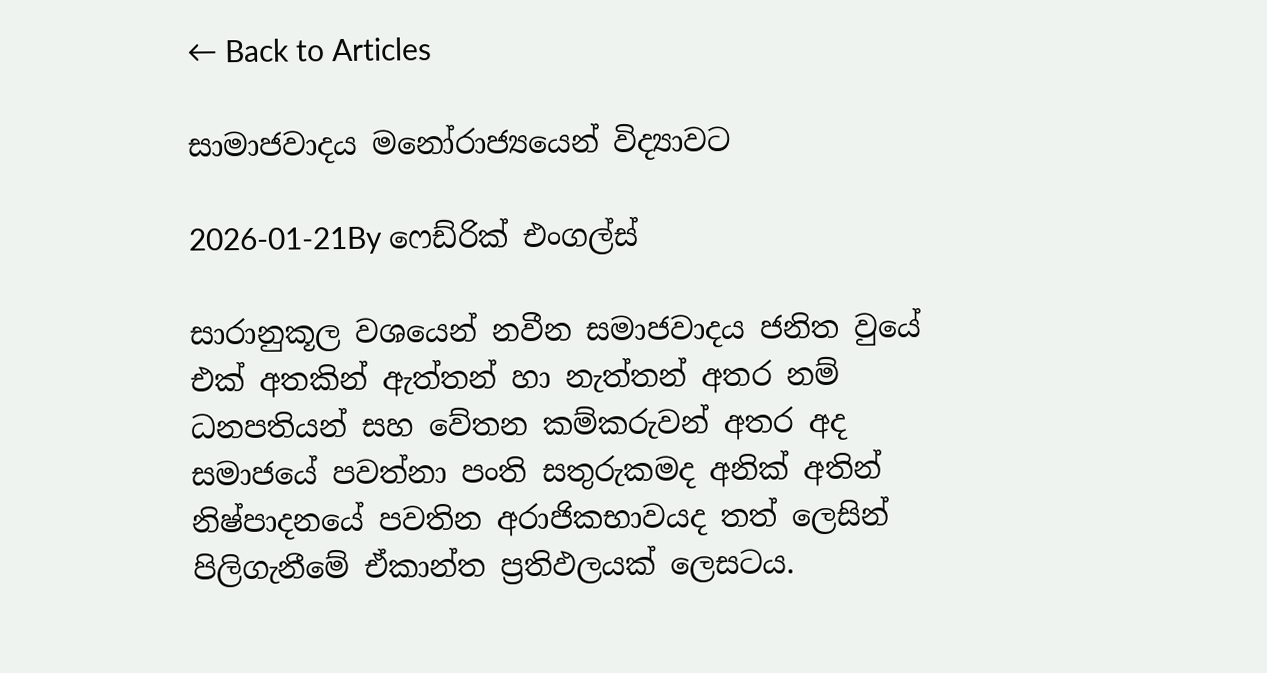← Back to Articles

සාමාජවාදය මනෝරාජ්‍යයෙන් විද්‍යාවට

2026-01-21By ෆෙඩ්රික් එංගල්ස්

සාරානුකූල වශයෙන් නවීන සමාජවාදය ජනිත වුයේ එක් අතකින් ඇත්තන් හා නැත්තන් අතර නම් ධනපතියන් සහ වේතන කම්කරුවන් අතර අද සමාජයේ පවත්නා පංති සතුරුකමද අනික් අතින් නිෂ්පාදනයේ පවතින අරාජිකභාවයද තත් ලෙසින් පිලිගැනීමේ ඒකාන්ත ප්‍රතිඵලයක් ලෙසටය.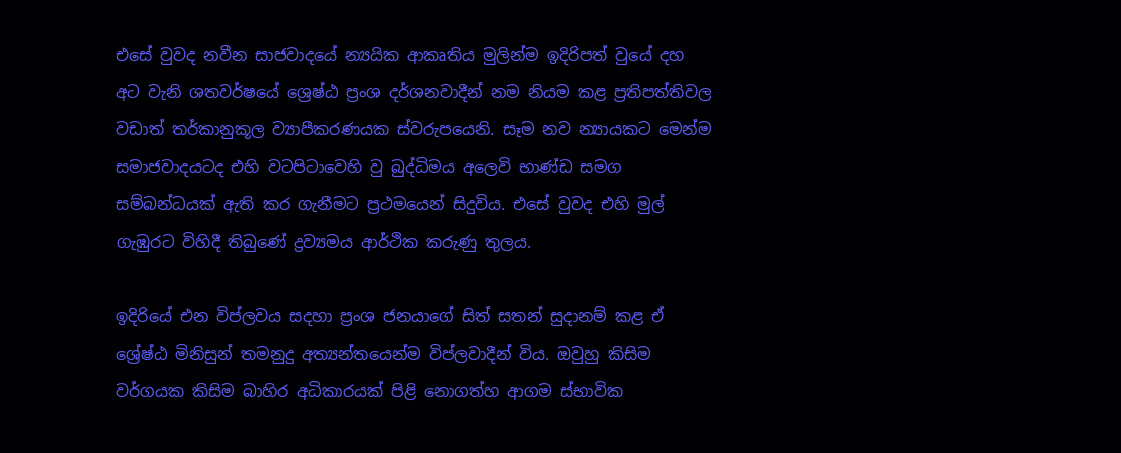එසේ වුවද නවීන සාජවාදයේ න්‍යයික ආකෘතිය මුලින්ම ඉදිරිපත් වුයේ දහ අට වැනි ශතවර්ෂයේ ශ්‍රෙෂ්ඨ ප්‍රංශ දර්ශනවාදීන් නම නියම කළ ප්‍රතිපත්තිවල වඩාත් තර්කානුකූල ව්‍යාපීකරණයක ස්වරුපයෙනි. සෑම නව න්‍යායකට මෙන්ම සමාජවාදයටද එහි වටපිටාවෙහි වු බුද්ධිමය අලෙවි භාණ්ඩ සමග සම්බන්ධයක් ඇති කර ගැනීමට ප්‍රථමයෙන් සිදුවිය. එසේ වුවද එහි මුල් ගැඹුරට විහිදී තිබුණේ ද්‍රව්‍යමය ආර්ථික කරුණු තුලය.

ඉදිරියේ එන විප්ලවය සදහා ප්‍රංශ ජනයාගේ සිත් සතන් සුදානම් කළ ඒ ශ්‍රේෂ්ඨ මිනිසුන් තමනුදු අත්‍යන්තයෙන්ම විප්ලවාදීන් විය. ඔවුහු කිසිම වර්ගයක කිසිම බාහිර අධිකාරයක් පිළි නොගත්හ ආගම ස්භාවික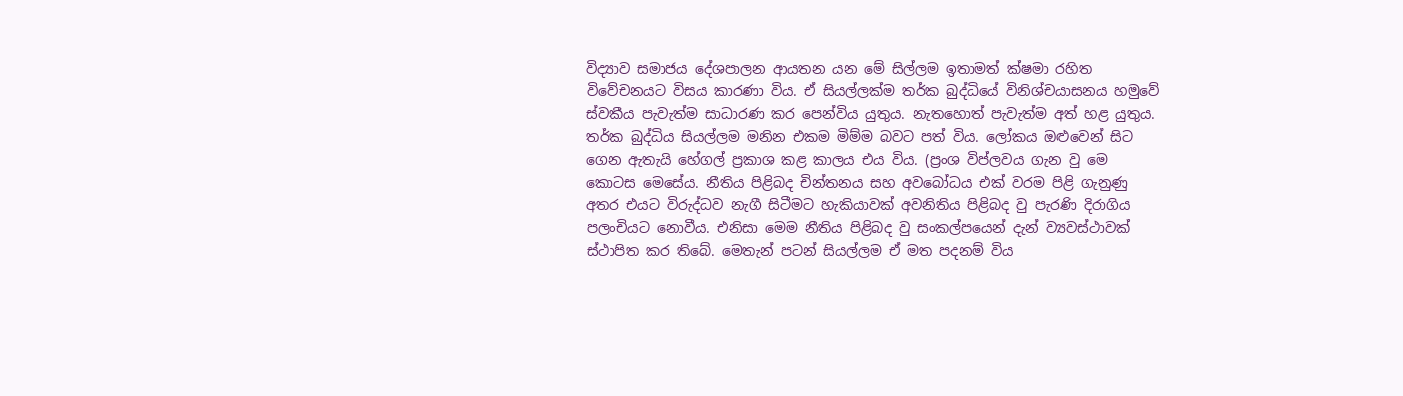විද්‍යාව සමාජය දේශපාලන ආයතන යන මේ සිල්ලම ඉතාමත් ක්ෂමා රහිත විවේචනයට විසය කාරණා විය. ඒ සියල්ලක්ම තර්ක බුද්ධියේ විනිශ්චයාසනය හමුවේ ස්වකීය පැවැත්ම සාධාරණ කර පෙන්විය යුතුය. නැතහොත් පැවැත්ම අත් හළ යුතුය. තර්ක බුද්ධිය සියල්ලම මනින එකම මිම්ම බවට පත් විය. ලෝකය ඔළුවෙන් සිට ගෙන ඇතැයි හේගල් ප්‍රකාශ කළ කාලය එය විය. (ප්‍රංශ විප්ලවය ගැන වු මෙ කොටස මෙසේය. නීතිය පිළිබද චින්තනය සහ අවබෝධය එක් වරම පිළි ගැනුණු අතර එයට විරුද්ධව නැගී සිටීමට හැකියාවක් අවනිතිය පිළිබද වු පැරණි දිරාගිය පලංචියට නොවීය. එනිසා මෙම නීතිය පිළිබද වු සංකල්පයෙන් දැන් ව්‍යවස්ථාවක් ස්ථාපිත කර තිබේ. මෙතැන් පටන් සියල්ලම ඒ මත පදනම් විය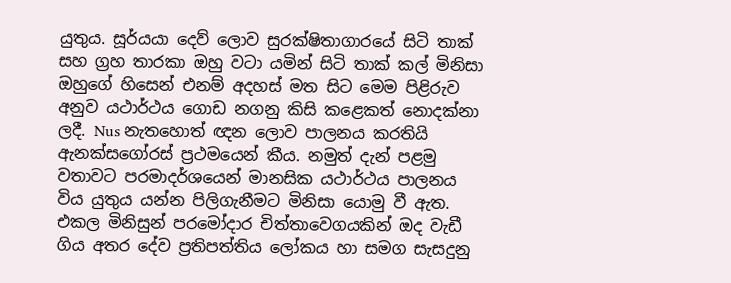යුතුය. සූර්යයා දෙව් ලොව සුරක්ෂිතාගාරයේ සිටි තාක් සහ ග්‍රහ තාරකා ඔහු වටා යමින් සිටි තාක් කල් මිනිසා ඔහුගේ හිසෙන් එනම් අදහස් මත සිට මෙම පිළිරුව අනුව යථාර්ථය ගොඩ නගනු කිසි කළෙකත් නොදක්නා ලදී. Nus නැතහොත් ඥන ලොව පාලනය කරතියි ඇනක්සගෝරස් ප්‍රථමයෙන් කීය. නමුත් දැන් පළමු වතාවට පරමාදර්ශයෙන් මානසික යථාර්ථය පාලනය විය යුතුය යන්න පිලිගැනීමට මිනිසා යොමු වී ඇත. එකල මිනිසුන් පරමෝදාර චිත්තාවෙගයකින් ඔද වැඩී ගිය අතර දේව ප්‍රතිපත්තිය ලෝකය හා සමග සැසදුනු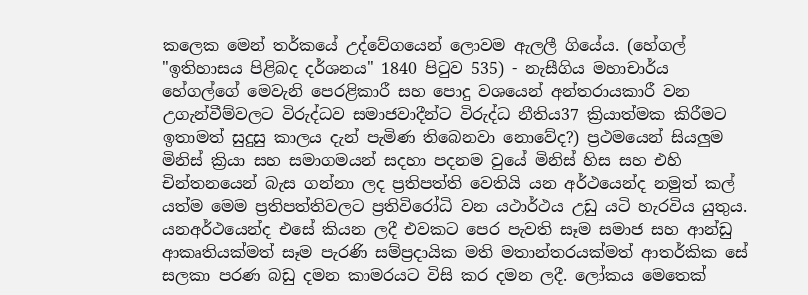කලෙක මෙන් තර්කයේ උද්වේගයෙන් ලොවම ඇලලී ගියේය. (හේගල් "ඉතිහාසය පිළිබද දර්ශනය" 1840 පිටුව 535) - නැසීගිය මහාචාර්ය හේගල්ගේ මෙවැනි පෙරළිකාරී සහ පොදු වශයෙන් අන්තරායකාරී වන උගැන්වීම්වලට විරුද්ධව සමාජවාදීන්ට විරුද්ධ නීතිය37 ක්‍රියාත්මක කිරීමට ඉතාමත් සුදුසු කාලය දැන් පැමිණ තිබෙනවා නොවේද?) ප්‍රථමයෙන් සියලුම මිනිස් ක්‍රියා සහ සමාගමයන් සදහා පදනම වුයේ මිනිස් හිස සහ එහි චින්තනයෙන් බැස ගන්නා ලද ප්‍රතිපත්ති වෙතියි යන අර්ථයෙන්ද නමුත් කල් යත්ම මෙම ප්‍රතිපත්තිවලට ප්‍රතිවිරෝධි වන යථාර්ථය උඩු යටි හැරවිය යුතුය. යනඅර්ථයෙන්ද එසේ කියන ලදී එවකට පෙර පැවති සෑම සමාජ සහ ආන්ඩු ආකෘතියක්මත් සෑම පැරණි සම්ප්‍රදායික මති මතාන්තරයක්මත් ආතර්කික සේ සලකා පරණ බඩු දමන කාමරයට විසි කර දමන ලදී. ලෝකය මෙතෙක්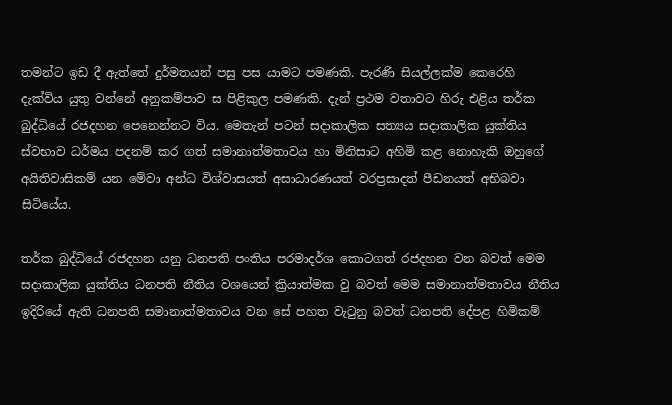තමන්ට ඉඩ දී ඇත්තේ දුර්මතයන් පසු පස යාමට පමණකි. පැරණි සියල්ලක්ම කෙරෙහි දැක්විය යුතු වන්නේ අනුකම්පාව ස පිළිකුල පමණකි. දැන් ප්‍රථම වතාවට හිරු එළිය තර්ක බුද්ධියේ රජදහන පෙනෙන්නට විය. මෙතැන් පටන් සදාකාලික සත්‍යය සදාකාලික යුක්තිය ස්වභාව ධර්මය පදනම් කර ගත් සමානාත්මතාවය හා මිනිසාට අහිමි කළ නොහැකි ඔහුගේ අයිතිවාසිකම් යන මේවා අන්ධ විශ්වාසයත් අසාධාරණයත් වරප්‍රසාදත් පීඩනයත් අභිබවා සිටියේය.

තර්ක බුද්ධියේ රජදහන යනු ධනපති පංතිය පරමාදර්ශ කොටගත් රජදහන වන බවත් මෙම සදාකාලික යුක්තිය ධනපති නීතිය වශයෙන් ක්‍රියාත්මක වු බවත් මෙම සමානාත්මතාවය නීතිය ඉදිරියේ ඇති ධනපති සමානාත්මතාවය වන සේ පහත වැටුනු බවත් ධනපති දේපළ හිමිකම්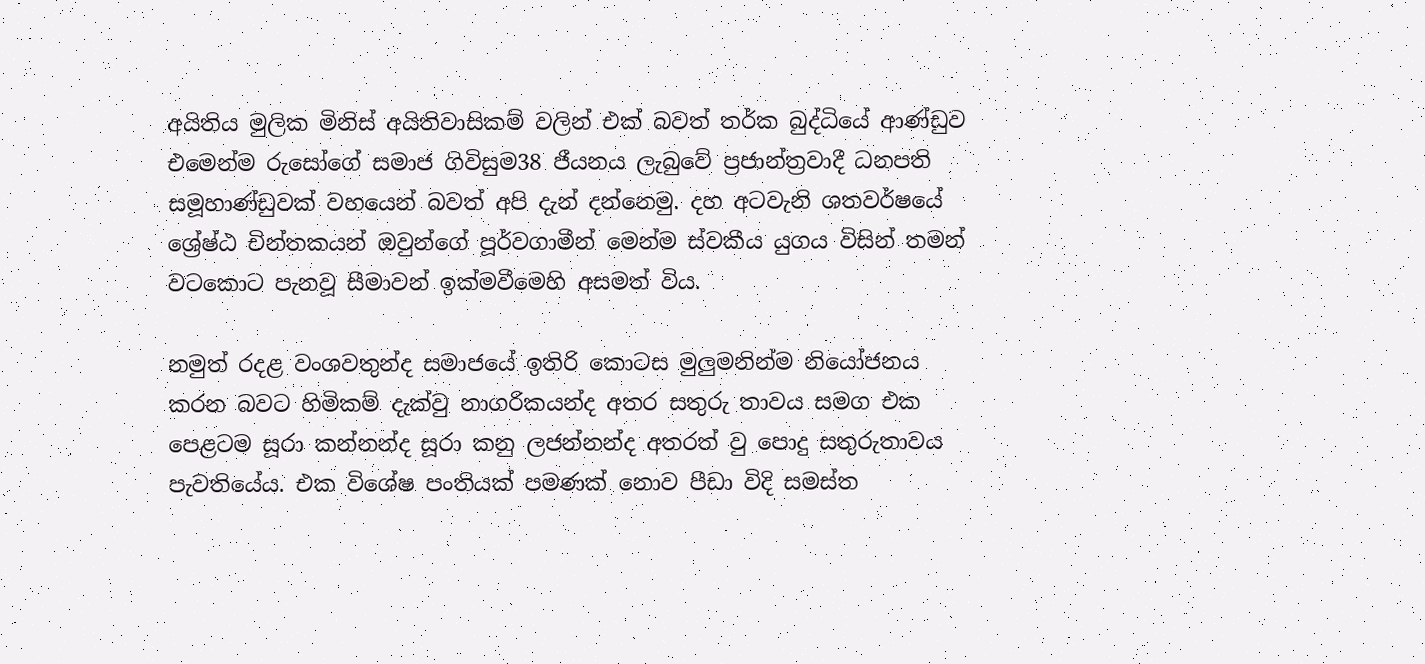අයිතිය මුලික මිනිස් අයිතිවාසිකම් වලින් එක් බවත් තර්ක බුද්ධියේ ආණ්ඩුව එමෙන්ම රුසෝගේ සමාජ ගිවිසුම38 ජීයනය ලැබුවේ ප්‍රජාන්ත්‍රවාදී ධනපති සමූහාණ්ඩුවක් වහයෙන් බවත් අපි දැන් දන්නෙමු. දහ අටවැනි ශතවර්ෂයේ ශ්‍රේෂ්ඨ චින්තකයන් ඔවුන්ගේ පූර්වගාමීන් මෙන්ම ස්වකීය යුගය විසින් තමන් වටකොට පැනවූ සීමාවන් ඉක්මවීමෙහි අසමත් විය.

නමුත් රදළ වංශවතුන්ද සමාජයේ ඉතිරි කොටස මුලුමනින්ම නියෝජනය කරන බවට හිමිකම් දැක්වු නාගරිකයන්ද අතර සතුරු තාවය සමග එක පෙළටම සූරා කන්නන්ද සූරා කනු ලජන්නන්ද අතරත් වු පොදු සතුරුතාවය පැවතියේය. එක විශේෂ පංතියක් පමණක් නොව පීඩා විදි සමස්ත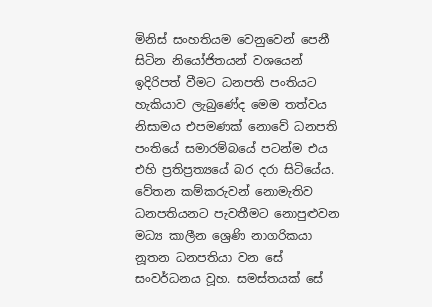මිනිස් සංහතියම වෙනුවෙන් පෙනී සිටින නියෝජිතයන් වශයෙන් ඉදිරිපත් වීමට ධනපති පංතියට හැකියාව ලැබුණේද මෙම තත්වය නිසාමය එපමණක් නොවේ ධනපති පංතියේ සමාරම්බයේ පටන්ම එය එහි ප්‍රතිප්‍රත්‍යයේ බර දරා සිටියේය. වේතන කම්කරුවන් නොමැතිව ධනපතියනට පැවතීමට නොපුළුවන මධ්‍ය කාලීන ශ්‍රෙණි නාගරිකයා නූතන ධනපතියා වන සේ සංවර්ධනය වූහ. සමස්තයක් සේ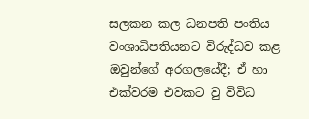සලකන කල ධනපති පංතිය වංශාධිපතියනට විරුද්ධව කළ ඔවුන්ගේ අරගලයේදී; ඒ හා එක්වරම එවකට වු විවිධ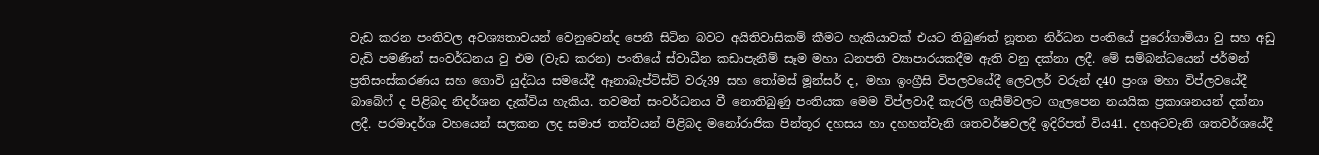වැඩ කරන පංතිවල අවශ්‍යතාවයන් වෙනුවෙන්ද පෙනී සිටින බවට අයිතිවාසිකම් කීමට හැකියාවක් එයට තිබුණත් නූතන නිර්ධන පංතියේ පුරෝගාමියා වු සහ අඩු වැඩි පමණින් සංවර්ධනය වු එම (වැඩ කරන) පංතියේ ස්වාධීන කඩාපැනීම් සෑම මහා ධනපති ව්‍යාපාරයකදීම ඇති වනු දක්නා ලදී. මේ සම්බන්ධයෙන් ජර්මන් ප්‍රතිසංස්කරණය සහ ගොවි යුද්ධය සමයේදී ඈනාබැප්ටිස්ට් වරු39 සහ තෝමස් මූන්සර් ද, මහා ඉංග්‍රීසි විපලවයේදී ලෙවලර් වරුන් ද40 ප්‍රංශ මහා විප්ලවයේදී බාබේෆ් ද පිළිබද නිදර්ශන දැක්විය හැකිය. තවමත් සංවර්ධනය වී නොතිබුණු පංතියක මෙම විප්ලවාදී කැරලි ගැසීම්වලට ගැලපෙන නයයික ප්‍රකාශනයන් දක්නා ලදී. පරමාදර්ශ වහයෙන් සලකන ලද සමාජ තත්වයන් පිළිබද මනෝරාජික පින්තූර දහසය හා දහහත්වැනි ශතවර්ෂවලදී ඉදිරිපත් විය41. දහඅටවැනි ශතවර්ශයේදී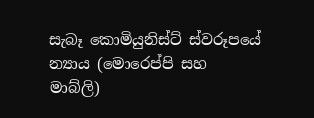සැබෑ කොමියුනිස්ට් ස්වරූපයේ න්‍යාය (මොරෙප්පි සහ මාබ්ලි)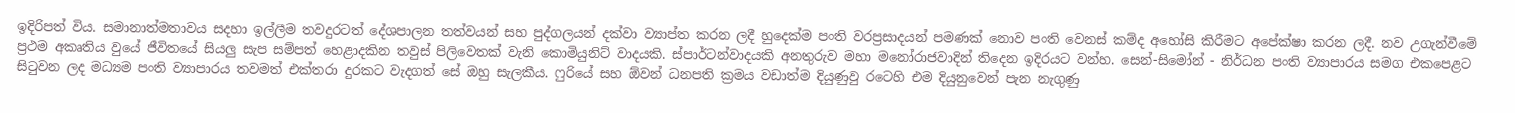ඉදිරිපත් විය. සමානාත්මතාවය සදහා ඉල්ලීම තවදුරටත් දේශපාලන තත්වයන් සහ පුද්ගලයන් දක්වා ව්‍යාප්ත කරන ලදී හුදෙක්ම පංති වරප්‍රසාදයන් පමණක් නොව පංති වෙනස් කම්ද අහෝසි කිරීමට අපේක්ෂා කරන ලදී. නව උගැන්වීමේ ප්‍රථම අකෘතිය වුයේ ජීවිතයේ සියලු සැප සම්පත් හෙළාදකින තවුස් පිලිවෙතක් වැනි කොමියුනිට් වාදයකි. ස්පාර්ටන්වාදයකි අනතුරුව මහා මනෝරාජවාදින් තිදෙන ඉදිරයට වන්හ. සෙන්-සිමෝන් - නිර්ධන පංති ව්‍යාපාරය සමග එකපෙළට සිටුවන ලද මධ්‍යම පංති ව්‍යාපාරය තවමත් එක්තරා දුරකට වැදගත් සේ ඔහු සැලකීය. ෆුරියේ සහ ඕවන් ධනපති ක්‍රමය වඩාත්ම දියුණුවු රටෙහි එම දියුනුවෙන් පැන නැගුණු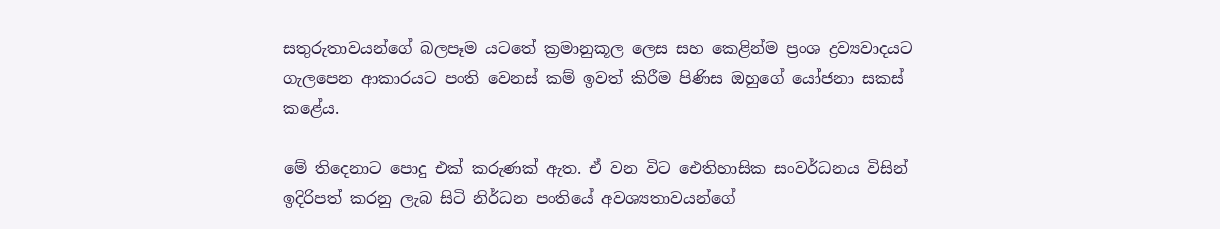සතුරුතාවයන්ගේ බලපෑම යටතේ ක්‍රමානුකූල ලෙස සහ කෙළින්ම ප්‍රංශ ද්‍රව්‍යවාදයට ගැලපෙන ආකාරයට පංති වෙනස් කම් ඉවත් කිරීම පිණිස ඔහුගේ යෝජනා සකස් කළේය.

මේ තිදෙනාට පොදු එක් කරුණක් ඇත. ඒ වන විට ඓතිහාසික සංවර්ධනය විසින් ඉදිරිපත් කරනු ලැබ සිටි නිර්ධන පංතියේ අවශ්‍යතාවයන්ගේ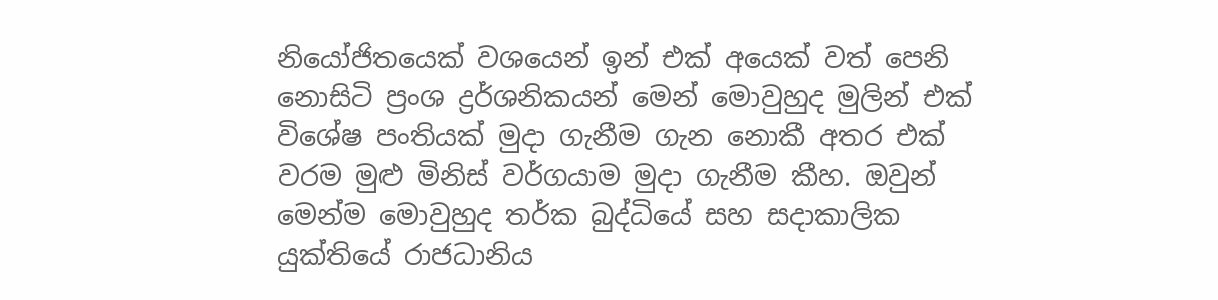නියෝජිතයෙක් වශයෙන් ඉන් එක් අයෙක් වත් පෙනි නොසිටි ප්‍රංශ ද්‍රර්ශනිකයන් මෙන් මොවුහුද මුලින් එක් විශේෂ පංතියක් මුදා ගැනීම ගැන නොකී අතර එක් වරම මුළු මිනිස් වර්ගයාම මුදා ගැනීම කීහ. ඔවුන් මෙන්ම මොවුහුද තර්ක බුද්ධියේ සහ සදාකාලික යුක්තියේ රාජධානිය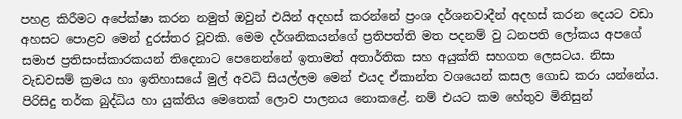පහළ කිරීමට අපේක්ෂා කරන නමුත් ඔවුන් එයින් අදහස් කරන්නේ ප්‍රංශ දර්ශනවාදීන් අදහස් කරන දෙයට වඩා අහසට පොළව මෙන් දුරස්තර වූවකි. මෙම දර්ශනිකයන්ගේ ප්‍රතිපත්ති මත පදනම් වු ධනපති ලෝකය අපගේ සමාජ ප්‍රතිසංස්කාරකයන් තිදෙනාට පෙනෙන්නේ ඉතාමත් අතාර්තික සහ අයුක්ති සහගත ලෙසටය. නිසා වැඩවසම් ක්‍රමය හා ඉතිහාසයේ මුල් අවධි සියල්ලම මෙන් එයද ඒකාන්ත වශයෙන් කසල ගොඩ කරා යන්නේය. පිරිසිදු තර්ක බුද්ධිය හා යුක්තිය මෙතෙක් ලොව පාලනය නොකළේ. නම් එයට කම හේතුව මිනිසුන්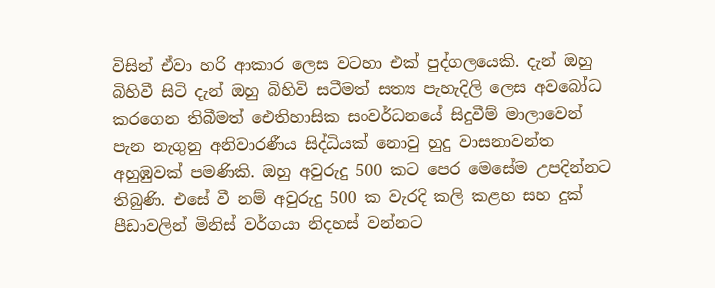විසින් ඒවා හරි ආකාර ලෙස වටහා එක් පුද්ගලයෙකි. දැන් ඔහු බිහිවී සිටි දැන් ඔහු බිහිවි සටීමත් සත්‍ය පැහැදිලි ලෙස අවබෝධ කරගෙන තිබීමත් ඓතිහාසික සංවර්ධනයේ සිදුවීම් මාලාවෙන් පැන නැගුනු අනිවාරණීය සිද්ධියක් නොවු හුදු වාසනාවන්ත අහුඹුවක් පමණිකි. ඔහු අවුරුදු 500 කට පෙර මෙසේම උපදින්නට තිබුණි. එසේ වී නම් අවුරුදු 500 ක වැරදි කලි කළහ සහ දුක් පීඩාවලින් මිනිස් වර්ගයා නිදහස් වන්නට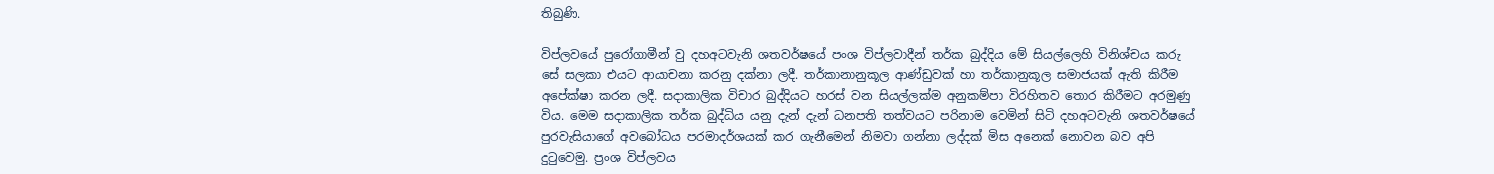තිබුණි.

විප්ලවයේ පුරෝගාමීන් වු දහඅටවැනි ශතවර්ෂයේ පංශ විප්ලවාදීන් තර්ක බුද්දිය මේ සියල්ලෙහි විනිශ්චය කරු සේ සලකා එයට ආයාචනා කරනු දක්නා ලදී. තර්කානානුකූල ආණ්ඩුවක් හා තර්කානුකූල සමාජයක් ඇති කිරීම අපේක්ෂා කරන ලදී. සදාකාලික විචාර බුද්දියට හරස් වන සියල්ලක්ම අනුකම්පා විරහිතව තොර කිරීමට අරමුණු විය. මෙම සදාකාලික තර්ක බුද්ධිය යනු දැන් දැන් ධනපති තත්වයට පරිනාම වෙමින් සිටි දහඅටවැනි ශතවර්ෂයේ පුරවැසියාගේ අවබෝධය පරමාදර්ශයක් කර ගැනීමෙන් නිමවා ගන්නා ලද්දක් මිස අනෙක් නොවන බව අපි දුටුවෙමු. ප්‍රංශ විප්ලවය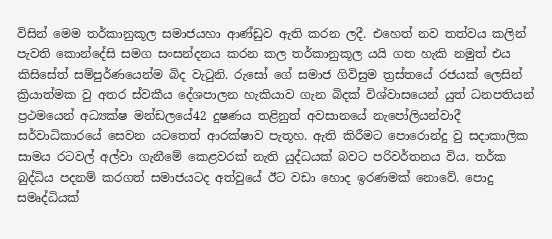විසින් මෙම තර්කානුකූල සමාජයහා ආණ්ඩුව ඇති කරන ලදී. එහෙත් නව තත්වය කලින් පැවති කොන්දේසි සමග සංසන්දනය කරන කල තර්කානුකූල යයි ගත හැකි නමුත් එය කිසිසේත් සම්පුර්ණයෙන්ම බිද වැටුනි. රුසෝ ගේ සමාජ ගිවිසුම ත්‍රස්තයේ රජයක් ලෙසින් ක්‍රියාත්මක වු අතර ස්වකීය දේශපාලන හැකියාව ගැන බිදක් විශ්වාසයෙන් යුත් ධනපතියන් ප්‍රථමයෙන් අධ්‍යක්ෂ මන්ඩලයේ42 දුෂණය තළිනුත් අවසානයේ නැපෝලියන්වාදී සර්වාධිකාරයේ සෙවන යටතෙත් ආරක්ෂාව පැතූහ. ඇති කිරීමට පොරොන්දු වු සදාකාලික සාමය රටවල් අල්වා ගැනීමේ කෙළවරක් නැති යුද්ධයක් බවට පරිවර්තනය විය. තර්ක බුද්ධිය පදනම් කරගත් සමාජයටද අත්වුයේ ඊට වඩා හොද ඉරණමක් නොවේ. පොදු සමෘද්ධියක්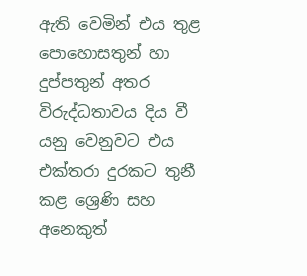ඇති වෙමින් එය තුළ පොහොසතුන් හා දුප්පතුන් අතර විරුද්ධතාවය දිය වී යනු වෙනුවට එය එක්තරා දුරකට තුනී කළ ශ්‍රෙණි සහ අනෙකුත්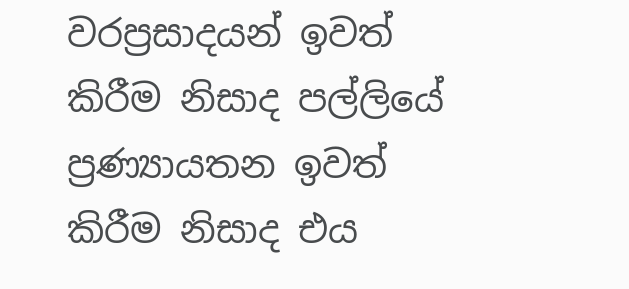වරප්‍රසාදයන් ඉවත් කිරීම නිසාද පල්ලියේ ප්‍රණ්‍යායතන ඉවත් කිරීම නිසාද එය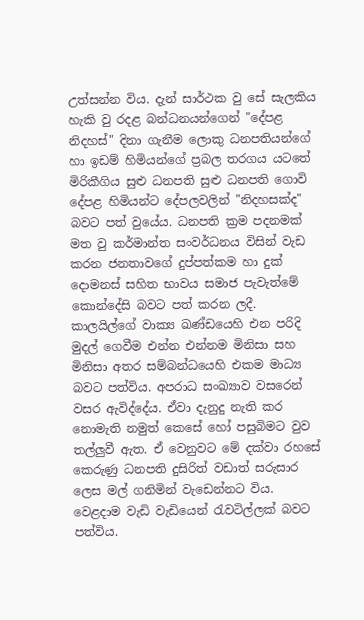උත්සන්න විය. දැන් සාර්ථක වු සේ සැලකිය හැකි වු රදළ බන්ධනයන්ගෙන් "දේපළ නිදහස්" දිනා ගැනීම ලොකු ධනපතියන්ගේ හා ඉඩම් හිමියන්ගේ ප්‍රබල තරගය යටතේ මිරිකීගිය සුළු ධනපති සුළු ධනපති ගොවි දේපළ හිමියන්ට දේපලවලින් "නිදහසක්ද" බවට පත් වුයේය. ධනපති ක්‍රම පදනමක් මත වු කර්මාන්ත සංවර්ධනය විසින් වැඩ කරන ජනතාවගේ දුප්පත්කම හා දුක් දොමනස් සහිත භාවය සමාජ පැවැත්මේ කොන්දේසි බවට පත් කරන ලදී. කාලයිල්ගේ වාක්‍ය ඛණ්ඩයෙහි එන පරිදි මුදල් ගෙවීම එන්න එන්නම මිනිසා සහ මිනිසා අතර සම්බන්ධයෙහි එකම මාධ්‍ය බවට පත්විය. අපරාධ සංඛ්‍යාව වසරෙන් වසර ඇවිද්දේය. ඒවා දැනුදු නැති කර නොමැති නමුත් කෙසේ‍ හෝ පසුබිමට වුව තල්ලුවී ඇත. ඒ වෙනුවට මේ දක්වා රහසේ කෙරුණු ධනපති දුසිරිත් වඩාත් සරුසාර ලෙස මල් ගනිමින් වැඩෙන්නට විය. වෙළදාම වැඩි වැඩියෙන් රැවටිල්ලක් බවට පත්විය.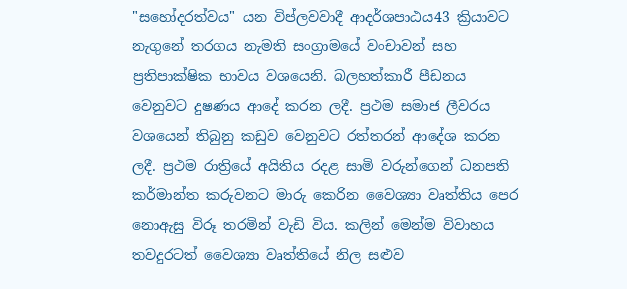"සහෝදරත්වය" යන විප්ලවවාදී ආදර්ශපාඨය43 ක්‍රියාවට නැගුනේ තරගය නැමති සංග්‍රාමයේ වංචාවන් සහ ප්‍රතිපාක්ෂික භාවය වශයෙනි. බලහත්කාරී පීඩනය වෙනුවට දුෂණය ආදේ කරන ලදී. ප්‍රථම සමාජ ලීවරය වශයෙන් තිබුනු කඩුව වෙනුවට රත්තරන් ආදේශ කරන ලදී. ප්‍රථම රාත්‍රියේ අයිතිය රදළ සාමි වරුන්ගෙන් ධනපති කර්මාන්ත කරුවනට මාරු කෙරින වෛශ්‍යා වෘත්තිය පෙර නොඇසු විරූ තරමින් වැඩි විය. කලින් මෙන්ම විවාහය තවදුරටත් වෛශ්‍යා වෘත්තියේ නිල සළුව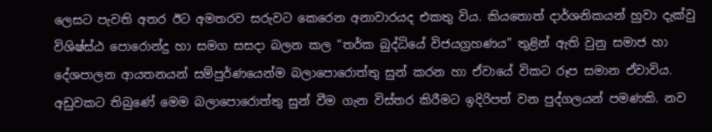ලෙසට පැවති අතර ඊට අමතරව සරුවට කෙරෙන අනාවාරයද එකතු විය. කියතොත් දාර්ශනිකයන් හුවා දැක්වු විශිෂ්ස්ඨ පොරොන්දු හා සමග සසදා බලන කල “තර්ක බුද්ධියේ විජයග්‍රහණය” තුළින් ඇති වුනු සමාජ හා දේශපාලන ආයතනයන් සම්පුර්ණයෙන්ම බලාපොරොත්තු සුන් කරන හා ඒවායේ විකට රූප සමාන ඒවාවිය. අඩුවකට තිබුණේ මෙම බලාපොරොත්තු සුන් වීම ගැන විස්තර කිරීමට ඉදිරිපත් වන පුද්ගලයන් පමණකි. නව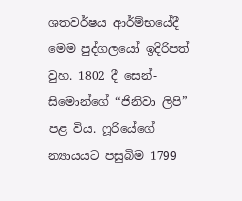ශතවර්ෂය ආර්ම්භයේදී මෙම පුද්ගලයෝ ඉදිරිපත් වුහ. 1802 දී සෙන්-සිමොන්ගේ “ජිනිවා ලිපි” පළ විය. ෆූරියේගේ න්‍යායයට පසුබිම 1799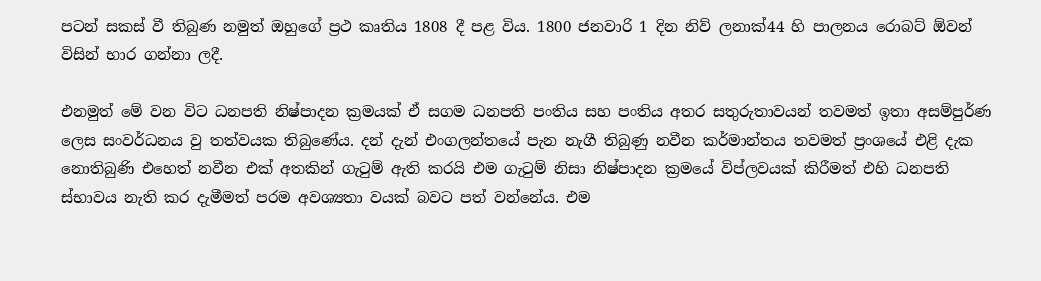පටන් සකස් වී තිබුණ නමුත් ඔහුගේ ප්‍රථ කෘතිය 1808 දී පළ විය. 1800 ජනවාරි 1 දින නිව් ලනාක්44 හි පාලනය රොබට් ඕවන් විසින් භාර ගන්නා ලදී.

එනමුත් මේ වන විට ධනපති නිෂ්පාදන ක්‍රමයක් ඒ සගම ධනපති පංතිය සහ පංතිය අතර සතුරුතාවයන් තවමත් ඉතා අසම්පුර්ණ ලෙස සංවර්ධනය වු තත්වයක තිබුණේය. දන් දැන් එංගලන්තයේ පැන නැගී තිබුණු නවීන කර්මාන්තය තවමත් ප්‍රංශයේ එළි දැක නොතිබුණි එහෙත් නවීන එක් අතකින් ගැටුම් ඇති කරයි එම ගැටුම් නිසා නිෂ්පාදන ක්‍රමයේ විප්ලවයක් කිරීමත් එහි ධනපති ස්භාවය නැති කර දැමීමත් පරම අවශ්‍යතා වයක් බවට පත් වන්නේය. එම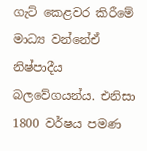ගැට් කෙළවර කිරීමේ මාධ්‍ය වන්නේඒ නිෂ්පාදීය බලවේගයන්ය. එනිසා 1800 වර්ෂය පමණ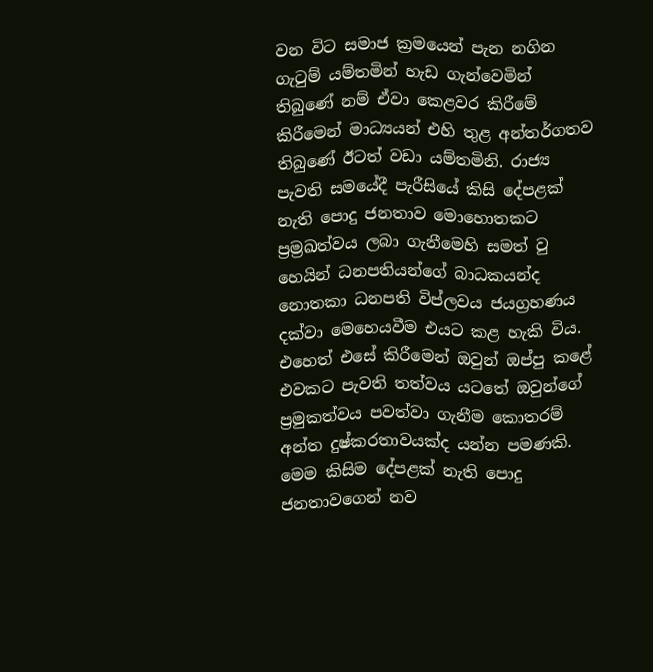වන විට සමාජ ක්‍රමයෙන් පැන නගින ගැටුම් යම්තමින් හැඩ ගැන්වෙමින් තිබුණේ නම් ඒවා කෙළවර කිරීමේ කිරීමෙන් මාධ්‍යයන් එහි තුළ අන්තර්ගතව තිබුණේ ඊටත් වඩා යම්තමිනි. රාජ්‍ය පැවති සමයේදී පැරීසියේ කිසි දේපළක් නැති පොදු ජනතාව මොහොතකට ප්‍රම්‍රඛත්වය ලබා ගැනීමෙහි සමත් වු හෙයින් ධනපතියන්ගේ බාධකයන්ද නොතකා ධනපති විප්ලවය ජයග්‍රහණය දක්වා මෙහෙයවීම එයට කළ හැකි විය. එහෙත් එසේ කිරීමෙන් ඔවුන් ඔප්පු කළේ එවකට පැවති තත්වය යටතේ ඔවුන්ගේ ප්‍රමුකත්වය පවත්වා ගැනීම කොතරම් අන්ත දුෂ්කරතාවයක්ද යන්න පමණකි. මෙම කිසිම දේපළක් නැති පොදු ජනතාවගෙන් නව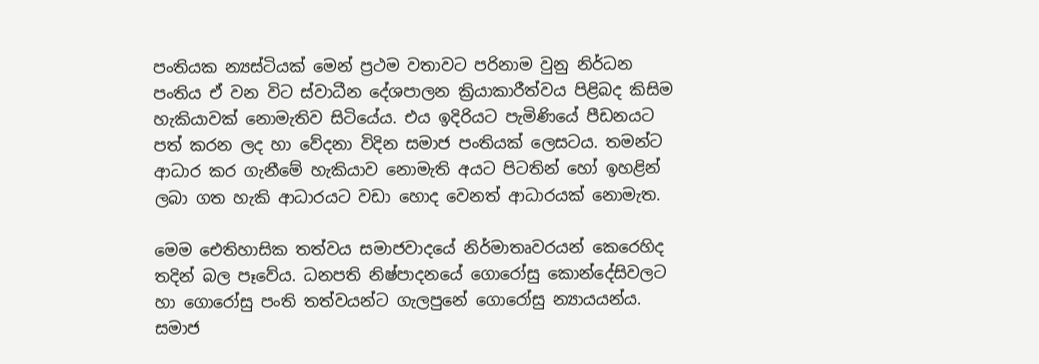පංතියක න්‍යස්ටියක් මෙන් ප්‍රථම වතාවට පරිනාම වුනු නිර්ධන පංතිය ඒ වන විට ස්වාධීන දේශපාලන ක්‍රියාකාරීත්වය පිළිබද කිසිම හැකියාවක් නොමැතිව සිටියේය. එය ඉදිරියට පැමිණියේ පීඩනයට පත් කරන ලද හා වේදනා විදින සමාජ පංතියක් ලෙසටය. තමන්ට ආධාර කර ගැනීමේ හැකියාව නොමැති අයට පිටතින් හෝ ඉහළින් ලබා ගත හැකි ආධාරයට වඩා හොද වෙනත් ආධාරයක් නොමැත.

මෙම ඓතිහාසික තත්වය සමාජවාදයේ නිර්මාතෘවරයන් කෙරෙහිද තදින් බල පෑවේය. ධනපති නිෂ්පාදනයේ ගොරෝසු කොන්දේසිවලට හා ගොරෝසු පංති තත්වයන්ට ගැලපුනේ ගොරෝසු න්‍යායයන්ය. සමාජ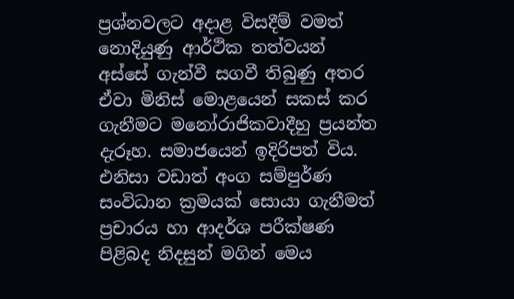ප්‍රශ්නවලට අදාළ විසදීම් වමත් නොදියුණු ආර්ථික තත්වයන් අස්සේ ගැන්වී සගවී තිබුණු අතර ඒවා මිනිස් මොළයෙන් සකස් කර ගැනීමට මනෝරාජිකවාදීහු ප්‍රයන්ත දැරූහ. සමාජයෙන් ඉදිරිපත් විය. එනිසා වඩාත් අංග සම්පුර්ණ සංවිධාන ක්‍රමයක් සොයා ගැනීමත් ප්‍රචාරය හා ආදර්ශ පරීක්ෂණ පිළිබද නිදසුන් මගින් මෙය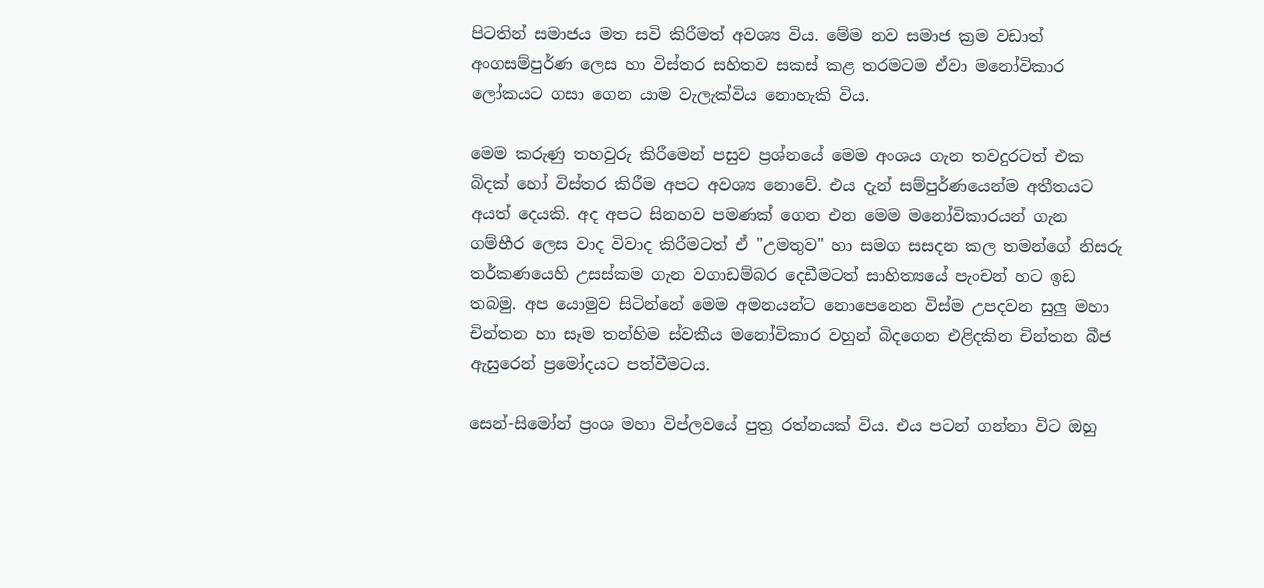පිටතින් සමාජය මත සවි කිරීමත් අවශ්‍ය විය. මේම නව සමාජ ක්‍රම වඩාත් අංගසම්පුර්ණ ලෙස හා විස්තර සහිතව සකස් කළ තරමටම ඒවා මනෝවිකාර ලෝකයට ගසා ගෙන යාම වැලැක්විය නොහැකි විය.

මෙම කරුණු තහවුරු කිරීමෙන් පසුව ප්‍රශ්නයේ මෙම අංශය ගැන තවදුරටත් එක බිදක් හෝ විස්තර කිරීම අපට අවශ්‍ය නොවේ. එය දැන් සම්පුර්ණයෙන්ම අතීතයට අයත් දෙයකි. අද අපට සිනහව පමණක් ගෙන එන මෙම මනෝවිකාරයන් ගැන ගම්භීර ලෙස වාද විවාද කිරීමටත් ඒ "උමතුව" හා සමග සසදන කල තමන්ගේ නිසරු තර්කණයෙහි උසස්කම ගැන වගාඩම්බර දෙඩීමටත් සාහිත්‍යයේ පැංචන් හට ඉඩ තබමු. අප යොමුව සිටින්නේ මෙම අමනයන්ට නොපෙනෙන විස්ම උපදවන සුලු මහා චින්තන හා සෑම තන්හිම ස්වකීය මනෝවිකාර වහුන් බිදගෙන එළිදකින චින්තන බීජ ඇසුරෙන් ප්‍රමෝදයට පත්වීමටය.

සෙන්-සිමෝන් ප්‍රංශ මහා විප්ලවයේ පුත්‍ර රත්නයක් විය. එය පටන් ගන්නා විට ඔහු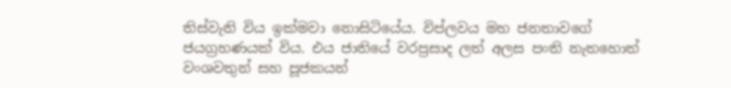තිස්වැනි විය ඉක්මවා නොසිටියේය. විප්ලවය මහ ජනතාවගේ ජයග්‍රහණයක් විය. එය ජාතියේ වරප්‍රසාද ලත් අලස පංති නැතහොත් වංශවතුන් සහ පූජකයන්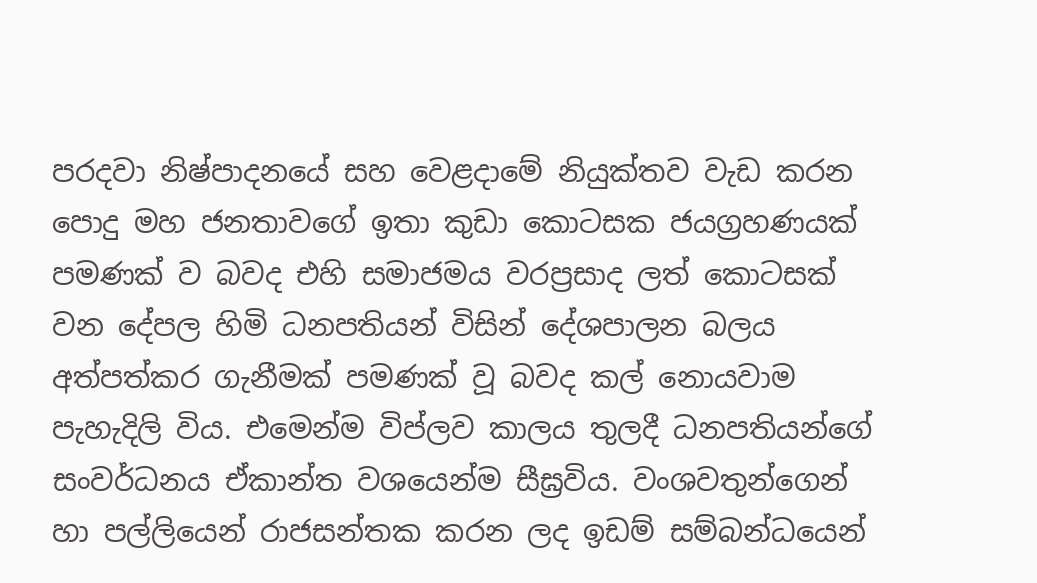පරදවා නිෂ්පාදනයේ සහ වෙළදාමේ නියුක්තව වැඩ කරන පොදු මහ ජනතාවගේ ඉතා කුඩා කොටසක ජයග්‍රහණයක් පමණක් ව බවද එහි සමාජමය වරප්‍රසාද ලත් කොටසක් වන දේපල හිමි ධනපතියන් විසින් දේශපාලන බලය අත්පත්කර ගැනීමක් පමණක් වූ බවද කල් නොයවාම පැහැදිලි විය. එමෙන්ම විප්ලව කාලය තුලදී ධනපතියන්ගේ සංවර්ධනය ඒකාන්ත වශයෙන්ම සීඝ්‍රවිය. වංශවතුන්ගෙන් හා පල්ලියෙන් රාජසන්තක කරන ලද ඉඩම් සම්බන්ධයෙන්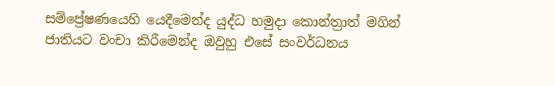සම්ප්‍රේෂණයෙහි යෙදීමෙන්ද යුද්ධ හමුදා කොන්ත්‍රාත් මගින් ජාතියට වංචා කිරීමෙන්ද ඔවුහු එසේ සංවර්ධනය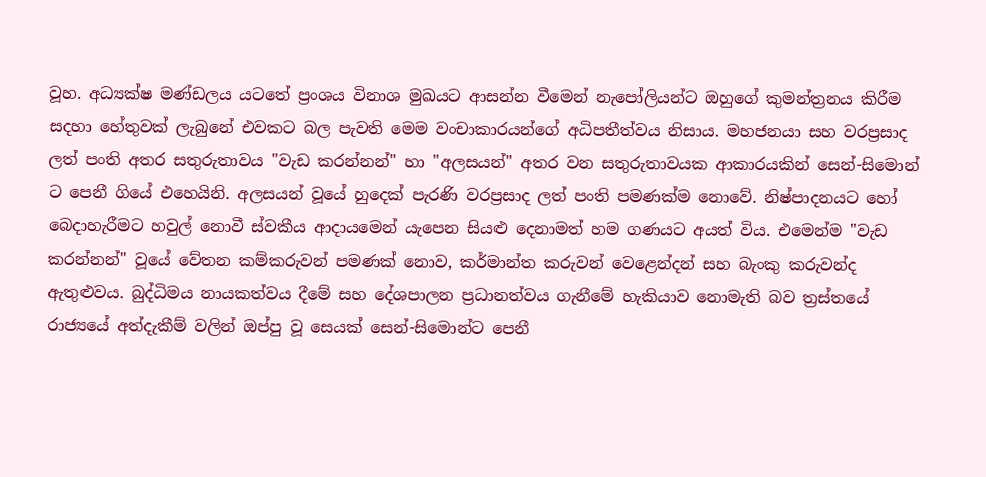වූහ. අධ්‍යක්ෂ මණ්ඩලය යටතේ ප්‍රංශය විනාශ මුඛයට ආසන්න වීමෙන් නැපෝලියන්ට ඔහුගේ කුමන්ත්‍රනය කිරීම සදහා හේතුවක් ලැබුනේ එවකට බල පැවති මෙම වංචාකාරයන්ගේ අධිපතීත්වය නිසාය. මහජනයා සහ වරප්‍රසාද ලත් පංති අතර සතුරුතාවය "වැඩ කරන්නන්" හා "අලසයන්" අතර වන සතුරුතාවයක ආකාරයකින් සෙන්-සිමොන් ට පෙනී ගියේ එහෙයිනි. අලසයන් වූයේ හුදෙක් පැරණි වරප්‍රසාද ලත් පංති පමණක්ම නොවේ. නිෂ්පාදනයට හෝ බෙදාහැරීමට හවුල් නොවී ස්වකීය ආදායමෙන් යැපෙන සියළු දෙනාමත් හම ගණයට අයත් විය. එමෙන්ම "වැඩ කරන්නන්" වූයේ වේතන කම්කරුවන් පමණක් නොව, කර්මාන්ත කරුවන් වෙළෙන්දන් සහ බැංකු කරුවන්ද ඇතුළුවය. බුද්ධිමය නායකත්වය දීමේ සහ දේශපාලන ප්‍රධානත්වය ගැනීමේ හැකියාව නොමැති බව ත්‍රස්තයේ රාජ්‍යයේ අත්දැකීම් වලින් ඔප්පු වූ සෙයක් සෙන්-සිමොන්ට පෙනී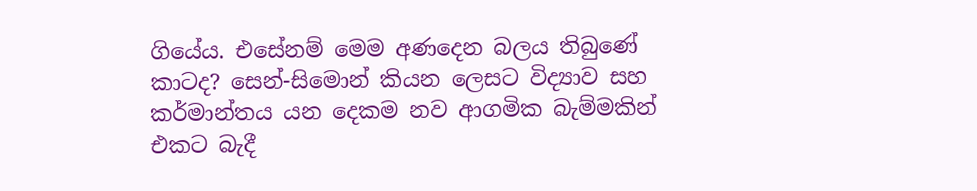ගියේය. එසේනම් මෙම අණදෙන බලය තිබුණේ කාටද? සෙන්-සිමොන් කියන ලෙසට විද්‍යාව සහ කර්මාන්තය යන දෙකම නව ආගමික බැම්මකින් එකට බැදී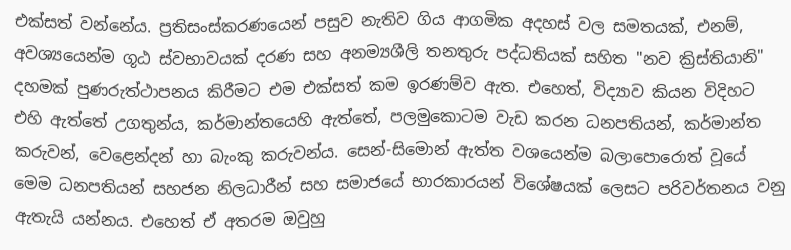එක්සත් වන්නේය. ප්‍රතිසංස්කරණයෙන් පසුව නැතිව ගිය ආගමික අදහස් වල සමතයක්, එනම්, අවශ්‍යයෙන්ම ගූඨ ස්වභාවයක් දරණ සහ අනම්‍යශීලි තනතුරු පද්ධතියක් සහිත "නව ක්‍රිස්තියානි" දහමක් පුණරුත්ථාපනය කිරීමට එම එක්සත් කම ඉරණම්ව ඇත. එහෙත්, විද්‍යාව කියන විදිහට එහි ඇත්තේ උගතුන්ය, කර්මාන්තයෙහි ඇත්තේ, පලමුකොටම වැඩ කරන ධනපතියන්, කර්මාන්ත කරුවන්, වෙළෙන්දන් හා බැංකු කරුවන්ය. සෙන්-සිමොන් ඇත්ත වශයෙන්ම බලාපොරොත් වූයේ මෙම ධනපතියන් සහජන නිලධාරීන් සහ සමාජයේ භාරකාරයන් විශේෂයක් ලෙසට පරිවර්තනය වනු ඇතැයි යන්නය. එහෙත් ඒ අතරම ඔවුහු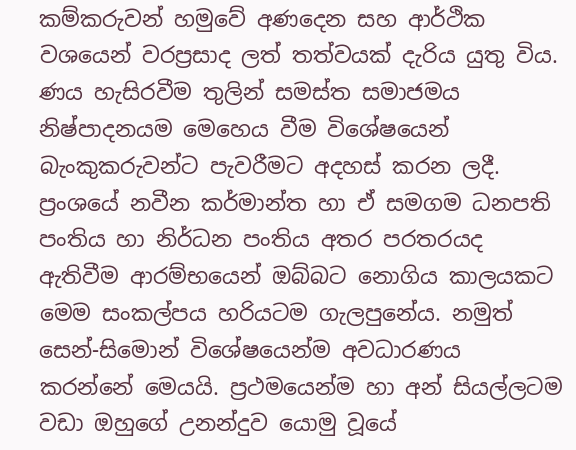කම්කරුවන් හමුවේ අණදෙන සහ ආර්ථික වශයෙන් වරප්‍රසාද ලත් තත්වයක් දැරිය යුතු විය. ණය හැසිරවීම තුලින් සමස්ත සමාජමය නිෂ්පාදනයම මෙහෙය වීම විශේෂයෙන් බැංකුකරුවන්ට පැවරීමට අදහස් කරන ලදී. ප්‍රංශයේ නවීන කර්මාන්ත හා ඒ සමගම ධනපති පංතිය හා නිර්ධන පංතිය අතර පරතරයද ඇතිවීම ආරම්භයෙන් ඔබ්බට නොගිය කාලයකට මෙම සංකල්පය හරියටම ගැලපුනේය. නමුත් සෙන්-සිමොන් විශේෂයෙන්ම අවධාරණය කරන්නේ මෙයයි. ප්‍රථමයෙන්ම හා අන් සියල්ලටම වඩා ඔහුගේ උනන්දුව යොමු වූයේ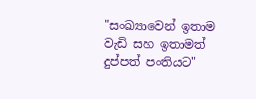"සංඛ්‍යාවෙන් ඉතාම වැඩි සහ ඉතාමත් දුප්පත් පංතියට"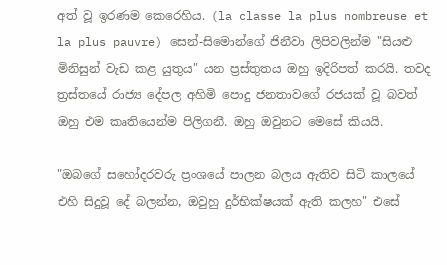අත් වූ ඉරණම කෙරෙහිය. (la classe la plus nombreuse et la plus pauvre) සෙන්-සිමොන්ගේ ජිනීවා ලිපිවලින්ම "සියළු මිනිසුන් වැඩ කළ යුතුය" යන ප්‍රස්තුතය ඔහු ඉදිරිපත් කරයි. තවද ත්‍රස්තයේ රාජ්‍ය දේපල අහිමි පොදු ජනතාවගේ රජයක් වූ බවත් ඔහු එම කෘතියෙන්ම පිලිගනී. ඔහු ඔවුනට මෙසේ කියයි.

"ඔබගේ සහෝදරවරු ප්‍රංශයේ පාලන බලය ඇතිව සිටි කාලයේ එහි සිදුවූ දේ බලන්න, ඔවුහු දුර්භික්ෂයක් ඇති කලහ" එසේ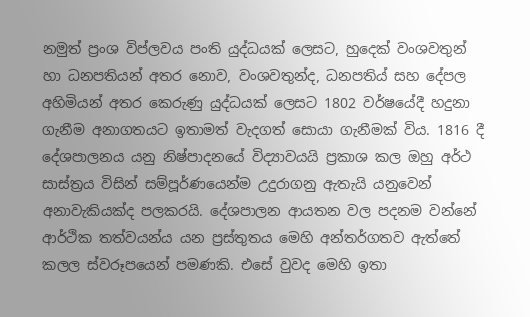නමුත් ප්‍රංශ විප්ලවය පංති යුද්ධයක් ලෙසට, හුදෙක් වංශවතුන් හා ධනපතියන් අතර නොව, වංශවතුන්ද, ධනපතිය් සහ දේපල අහිමියන් අතර කෙරුණු යුද්ධයක් ලෙසට 1802 වර්ෂයේදී හදුනා ගැනීම අනාගතයට ඉතාමත් වැදගත් සොයා ගැනීමක් විය. 1816 දී දේශපාලනය යනු නිෂ්පාදනයේ විද්‍යාවයයි ප්‍රකාශ කල ඔහු අර්ථ සාස්ත්‍රය විසින් සම්පූර්ණයෙන්ම උදුරාගනු ඇතැයි යනුවෙන් අනාවැකියක්ද පලකරයි. දේශපාලන ආයතන වල පදනම වන්නේ ආර්ථික තත්වයන්ය යන ප්‍රස්තුතය මෙහි අන්තර්ගතව ඇත්තේ කලල ස්වරූපයෙන් පමණකි. එසේ වුවද මෙහි ඉතා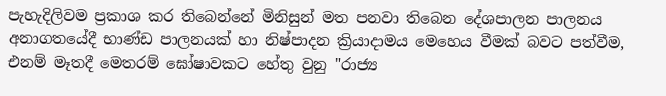පැහැදිලිවම ප්‍රකාශ කර තිබෙන්නේ මිනිසුන් මත පනවා තිබෙන දේශපාලන පාලනය අනාගතයේදී භාණ්ඩ පාලනයක් හා නිෂ්පාදන ක්‍රියාදාමය මෙහෙය වීමක් බවට පත්වීම, එනම් මෑතදී මෙතරම් ඝෝෂාවකට හේතු වුනු "රාජ්‍ය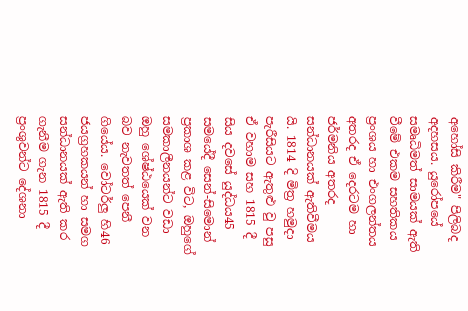අහෝසි කිරීම" පිලිබද අදහසය. යුරෝපයේ සමෘධිමත් සාමයක් ඇති වීමේ එකම සහතිකය ප්‍රංශය හා එංගලන්තය අතරද ඒ දෙරටම හා ජර්මනිය අතරද සන්ධානයක් ඇතිවීමය යි. 1814 දි මිත්‍ර හමුදා පැරීසියට ඇතුළු වු පසු ඒ වහාම සහ 1815 දී සිය දවසේ යුද්ධය45 සමයේදී සෙන්-සිමොන් ප්‍රකාශ කළ විට, ඔහුගේ සමකාලීනයන්ට වඩා ඔහු ශේෂ්ඨයෙක් වන බව නැවතත් පෙනී ගියේය. වෝටර්ලු හි46 ජයග්‍රහකයන් හා සමග සන්ධානයක් ඇති කර ගැනීම ගැන 1815 දී ප්‍රංශුවන්ට දේශනා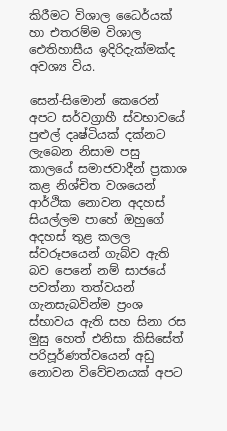කිරීමට විශාල ධෛර්යක් හා එතරම්ම විශාල ඓතිහාසීය ඉදිරිදැක්මක්ද අවශ්‍ය විය.

සෙන්-සිමොන් කෙරෙන් අපට සර්වග්‍රාහී ස්වභාවයේ පුළුල් දෘෂ්ටියක් දක්නට ලැබෙන නිසාම පසු කාලයේ සමාජවාදීන් ප්‍රකාශ කළ නිශ්චිත වශයෙන් ආර්ථික නොවන අදහස් සියල්ලම පාහේ ඔහුගේ අදහස් තුළ කලල ස්වරූපයෙන් ගැබ්ව ඇති බව පෙනේ නම් සාජයේ පවත්නා තත්වයන් ගැනසැබවින්ම ප්‍රංශ ස්භාවය ඇති සහ සිනා රස මුසු හෙත් එනිසා කිසිසේත් පරිපූර්ණත්වයෙන් අඩු නොවන විවේචනයක් අපට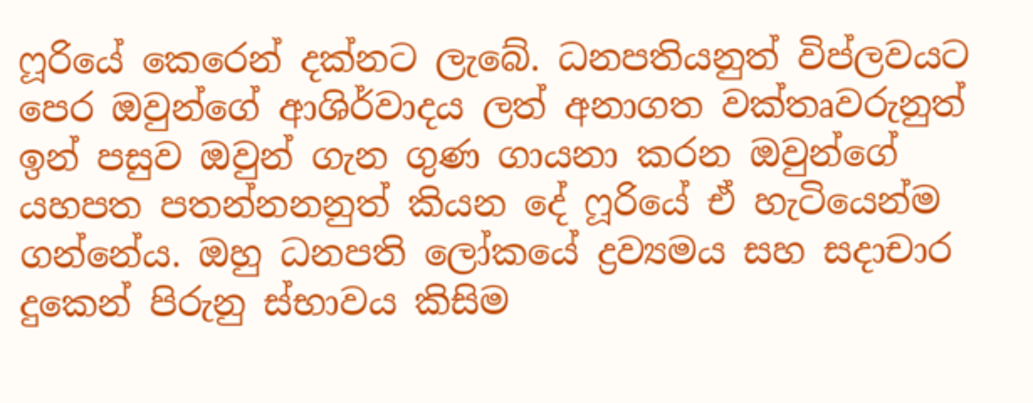ෆූරියේ කෙරෙන් දක්නට ලැබේ. ධනපතියනුත් විප්ලවයට පෙර ඔවුන්ගේ ආශිර්වාදය ලත් අනාගත වක්තෘවරුනුත් ඉන් පසුව ඔවුන් ගැන ගුණ ගායනා කරන ඔවුන්ගේ යහපත පතන්නනනුත් කියන දේ ෆූරියේ ඒ හැටියෙන්ම ගන්නේය. ඔහු ධනපති ලෝකයේ ද්‍රව්‍යමය සහ සදාචාර දුකෙන් පිරුනු ස්භාවය කිසිම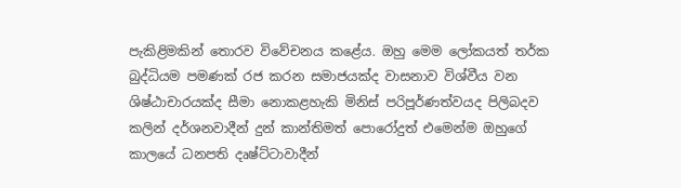පැකිළිමකින් තොරව විවේචනය කළේය. ඔහු මෙම ලෝකයත් තර්ක බුද්ධියම පමණක් රජ කරන සමාජයක්ද වාසනාව විශ්වීය වන ශිෂ්ඨාචාරයක්ද සීමා නොකළහැකි මිනිස් පරිපූර්ණත්වයද පිලිබදව කලින් දර්ශනවාදීන් දුන් කාන්තිමත් පොරෝදුත් එමෙන්ම ඔහුගේ කාලයේ ධනපති දෘෂ්ට්ටාවාදීන්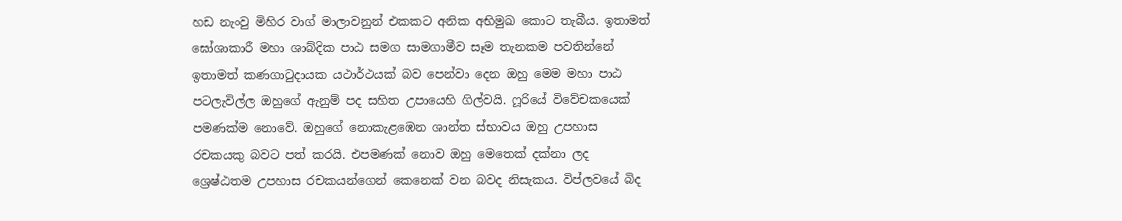හඩ නැංවු මිහිර වාග් මාලාවනුන් එකකට අනික අභිමුඛ කොට තැබීය. ඉතාමත් ඝෝශාකාරී මහා ශාබ්දික පාඨ සමග සාමගාමීව සෑම තැනකම පවතින්නේ ඉතාමත් කණගාටුදායක යථාර්ථයක් බව පෙන්වා දෙන ඔහු මෙම මහා පාඨ පටලැවිල්ල ඔහුගේ ඇනුම් පද සහිත උපායෙහි ගිල්වයි. ෆූරියේ විවේචකයෙක් පමණක්ම නොවේ. ඔහුගේ නොකැළඹෙන ශාන්ත ස්භාවය ඔහු උපහාස රචකයකු බවට පත් කරයි. එපමණක් නොව ඔහු මෙතෙක් දක්නා ලද ශ්‍රෙෂ්ඨතම උපහාස රචකයන්ගෙන් කෙනෙක් වන බවද නිසැකය. විප්ලවයේ බිද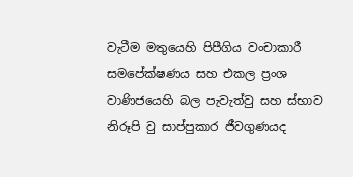වැටීම මතුයෙහි පිපීගිය වංචාකාරී සමපේක්ෂණය සහ එකල ප්‍රංශ වාණිජයෙහි බල පැවැත්වු සහ ස්භාව නිරූපි වු සාප්පුකාර ජීවගුණයද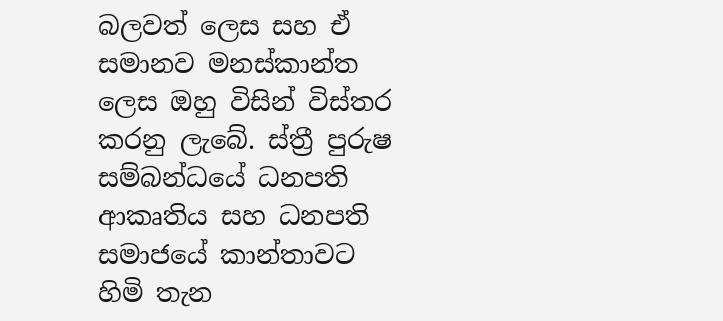බලවත් ලෙස සහ ඒ සමානව මනස්කාන්ත ලෙස ඔහු විසින් විස්තර කරනු ලැබේ. ස්ත්‍රී පුරුෂ සම්බන්ධයේ ධනපති ආකෘතිය සහ ධනපති සමාජයේ කාන්තාවට හිමි තැන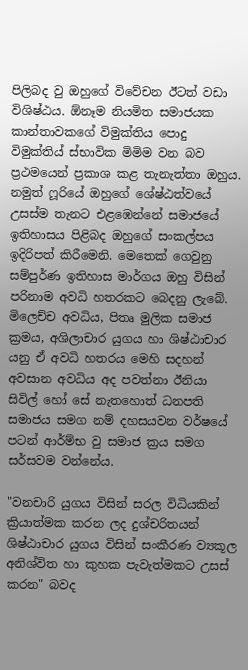පිලිබද වු ඔහුගේ විවේචන ඊටත් වඩා විශිෂ්ඨය. ඕනෑම නියමිත සමාජයක කාන්තාවකගේ විමුක්තිය පොදු විමුක්තිය් ස්භාවික මිමිම වන බව ප්‍රථමයෙන් ප්‍රකාශ කළ තැනැත්තා ඔහුය. නමුත් ෆූරියේ ඔහුගේ ශේෂ්ඨත්වයේ උසස්ම තැනට එළඹෙන්නේ සමාජයේ ඉතිහාසය පිළිබද ඔහුගේ සංකල්පය ඉදිරිපත් කිරීමෙනි. මෙතෙක් ගෙවුනු සම්පුර්ණ ඉතිහාස මාර්ගය ඔහු විසින් පරිනාම අවධි හතරකට බෙදනු ලැබේ. මිලෙච්ච අවධිය, පිතෘ මුලික සමාජ ක්‍රමය, අශිලාචාර යුගය හා ශිෂ්ඨාචාර යනු ඒ අවධි හතරය මෙහි සදහන් අවසාන අවධිය අද පවත්නා ඊනියා සිවිල් හෝ සේ නැතහොත් ධනපති සමාජය සමග නම් දහසයවන වර්ෂයේ පටන් ආර්ම්භ වු සමාජ ක්‍රය සමග සර්සවම වන්නේය.

"වනචාරි යුගය විසින් සරල විධියකින් ක්‍රියාත්මක කරන ලද දුශ්චරිතයන් ශිෂ්ඨාචාර යුගය විසින් සංකීරණ ව්‍යකූල අනිශ්විත හා කුහක පැවැත්මකට උසස් කරන" බවද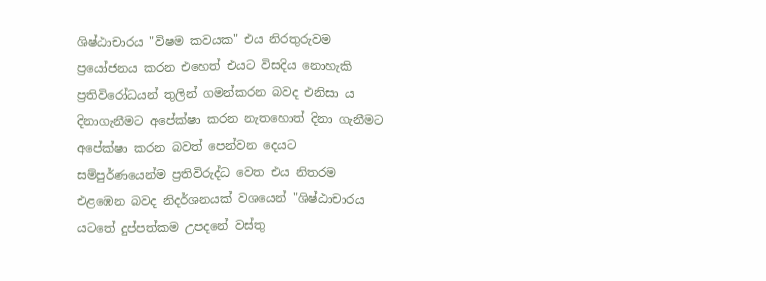ශිෂ්ඨාචාරය "විෂම කවයක" එය නිරතුරුවම ප්‍රයෝජනය කරන එහෙත් එයට විසදිය නොහැකි ප්‍රතිවිරෝධයන් තුලින් ගමන්කරන බවද එනිසා ය දිනාගැනීමට අපේක්ෂා කරන නැතහොත් දිනා ගැනීමට අපේක්ෂා කරන බවත් පෙන්වන දෙයට සම්පුර්ණයෙන්ම ප්‍රතිවිරුද්ධ වෙත එය නිතරම එළඹෙන බවද නිදර්ශනයක් වශයෙන් "ශිෂ්ඨාචාරය යටතේ දුප්පත්කම උපදනේ වස්තු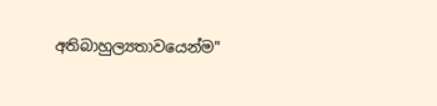අතිබාහුල්‍යතාවයෙන්ම"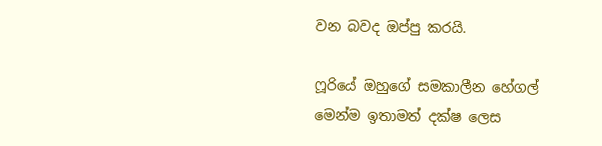වන බවද ඔප්පු කරයි.

ෆූරියේ ඔහුගේ සමකාලීන හේගල් මෙන්ම ඉතාමත් දක්ෂ ලෙස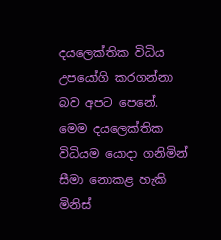දයලෙක්තික විධිය උපයෝගි කරගන්නා බව අපට පෙනේ. මෙම දයලෙක්තික විධියම යොදා ගනිමින් සීමා නොකළ හැකි මිනිස්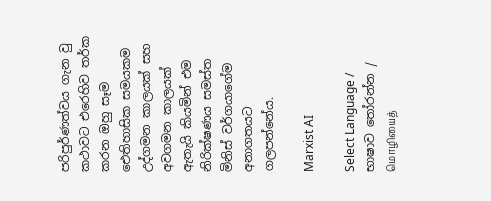පරිපුර්ණත්වය ගැන වු කථාවට එරෙහිව තර්ක කරන ඔහු සෑම ඓතිහාසික සමයකම උද්ගමන කාලයක් සහ අවගමන කාලයක් ඇතැයි කියමින් එම නිරික්ෂණය සමස්ත මිනිස් වර්ගයාගේම අනාගතයට ගලපන්නේය.

Marxist AI

Select Language / භාෂාව තෝරන්න / மொழியைத்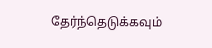தேர்ந்தெடுக்கவும்